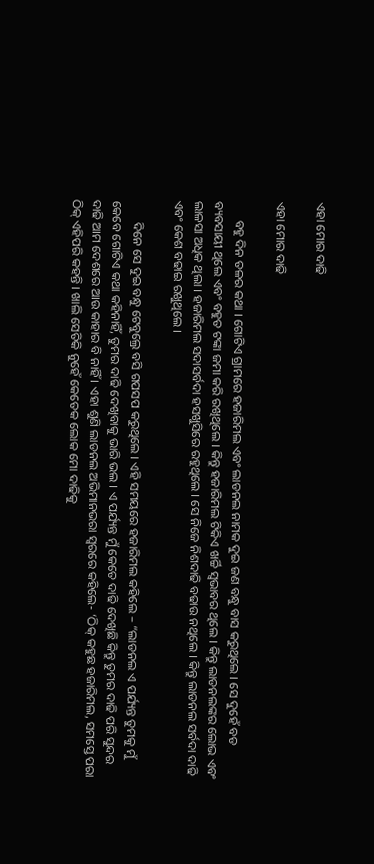ଏହା ମୋର ଦାଢି

ଏହା ମୋର ଦାଢି

      ବହୁ ଦିନ ତଳର କଥା । ଗୋଟିଏ ଗ୍ରାମରେ ହଜାରିମଲ ଏବଂ ଲାଡନଲ ନାମକ ଦୁଇ ଜଣ ବନ୍ଧୁ ବାସ କରୁଥିଲେ । ସେ ଦୁହେଁ ବଡ ବ୍ୟବସାୟୀ ଥିଲେ ଏବଂ ବହୁତ ଟଙ୍କା ଜମା କରି ରଖିଥିଲେ । କିନ୍ତୁ ହଜାରିମଲ ଟିକିଏ ଖର୍ଚ୍ଚି ସ୍ୱଭାବର ଥିଲେ । କିନ୍ତୁ ଲାଡନଲଙ୍କର ଲୋଭ ଏବଂ ଲାଳସା ଅଧିକ ଥିଲା । ହଜାରିମଲ ସଦାସର୍ବଦା ହସଖୁସିରେ ରହୁଥିଲେ । ସେ ନିଜେ ନିଶଦାଢି ବଢାଉ ନଥିଲେ । କିନ୍ତୁ ଲାଡନଲ ସର୍ବଦା ଦାଢି ଏବଂ କେଶ ବଢାଇ ରଖୁଥିଲେ ।

       ଦିନେ ସେ ଦୁଇ ବନ୍ଧୁ ଟେବୁଲ୍ରେ ବସି ଗପସପ କରୁଥିଲେ । ଏହି ସମୟରେ ହଜାରିମଲ କହିଲେ – “ଲାଡନଲ ଏ ପର୍ଯ୍ୟନ୍ତ ତୁମକୁ ମୁଁ କେବେ ଗୋଟିଏ କଥା କହିନାହିଁ, ତୁମର ଦାଢି ଦେଖିବାକୁ ଭାରି ଭଲ । ଏ ପର୍ଯ୍ୟନ୍ତ ମୁଁ କେତେ ଦାଢି ଦେଖିଛି କିନ୍ତୁ ତୁମର ଦାଢି ପରି ସୁନ୍ଦର ଦାଢି ଆମ ଦେଶରେ ଆଉ କାହାର ବି ନାହିଁ । ଏହା ଶୁଣି ଲାଡନଲ ଅଭିମାନଭରା ସ୍ୱରରେ କହିଲେ- ‘ଠିକ୍ କହୁଛ ହଜାରିମଲ, ସମସ୍ତେ ପରା ଠିକ୍ ଏହିପରି କହନ୍ତି । ଖାଲି ସେତିକି ନୁହେଁ କେତେକ ଲୋକ ମୋ ଦାଢିକୁ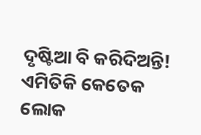ଦୃଷ୍ଟିଆ ବି କରିଦିଅନ୍ତି! ଏମିତିକି କେତେକ ଲୋକ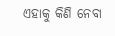ଏହାକୁ କିଣି ନେବା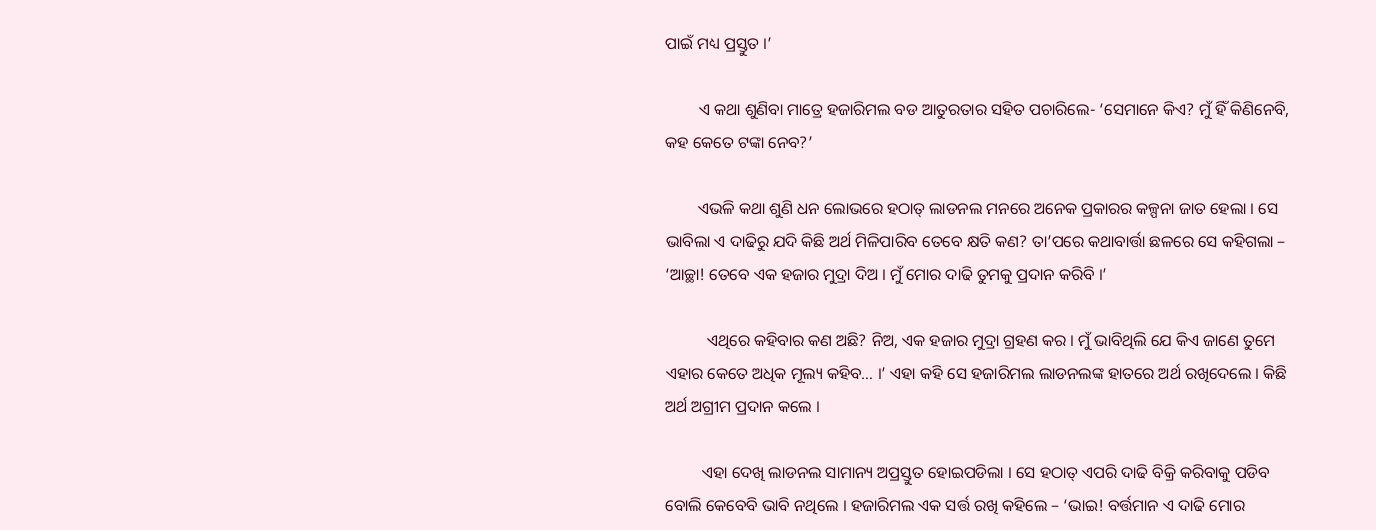ପାଇଁ ମଧ୍ୟ ପ୍ରସ୍ତୁତ ।’

        ଏ କଥା ଶୁଣିବା ମାତ୍ରେ ହଜାରିମଲ ବଡ ଆତୁରତାର ସହିତ ପଚାରିଲେ- ‘ସେମାନେ କିଏ? ମୁଁ ହିଁ କିଣିନେବି, କହ କେତେ ଟଙ୍କା ନେବ?’

        ଏଭଳି କଥା ଶୁଣି ଧନ ଲୋଭରେ ହଠାତ୍ ଲାଡନଲ ମନରେ ଅନେକ ପ୍ରକାରର କଳ୍ପନା ଜାତ ହେଲା । ସେ ଭାବିଲା ଏ ଦାଢିରୁ ଯଦି କିଛି ଅର୍ଥ ମିଳିପାରିବ ତେବେ କ୍ଷତି କଣ? ତା’ପରେ କଥାବାର୍ତ୍ତା ଛଳରେ ସେ କହିଗଲା – ‘ଆଚ୍ଛା! ତେବେ ଏକ ହଜାର ମୁଦ୍ରା ଦିଅ । ମୁଁ ମୋର ଦାଢି ତୁମକୁ ପ୍ରଦାନ କରିବି ।’

          ଏଥିରେ କହିବାର କଣ ଅଛି? ନିଅ, ଏକ ହଜାର ମୁଦ୍ରା ଗ୍ରହଣ କର । ମୁଁ ଭାବିଥିଲି ଯେ କିଏ ଜାଣେ ତୁମେ ଏହାର କେତେ ଅଧିକ ମୂଲ୍ୟ କହିବ… ।’ ଏହା କହି ସେ ହଜାରିମଲ ଲାଡନଲଙ୍କ ହାତରେ ଅର୍ଥ ରଖିଦେଲେ । କିଛି ଅର୍ଥ ଅଗ୍ରୀମ ପ୍ରଦାନ କଲେ ।

         ଏହା ଦେଖି ଲାଡନଲ ସାମାନ୍ୟ ଅପ୍ରସ୍ତୁତ ହୋଇପଡିଲା । ସେ ହଠାତ୍ ଏପରି ଦାଢି ବିକ୍ରି କରିବାକୁ ପଡିବ ବୋଲି କେବେବି ଭାବି ନଥିଲେ । ହଜାରିମଲ ଏକ ସର୍ତ୍ତ ରଖି କହିଲେ – ‘ଭାଇ! ବର୍ତ୍ତମାନ ଏ ଦାଢି ମୋର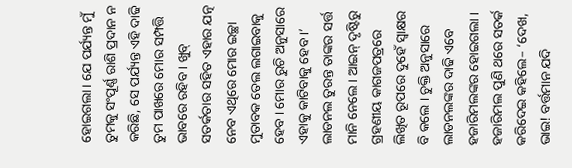ହୋଇଗଲା । ଯେ ପର୍ଯ୍ୟନ୍ତ ମୁଁ ତୁମକୁ ସଂପୂର୍ଣ୍ଣ ରାଶି ପ୍ରଦାନ ନ କରିଛି, ସେ ପର୍ଯ୍ୟନ୍ତ ଏହି ଦାଢି ତୁମ ପାଖରେ ମୋର ସମ୍ପତ୍ତି ଭାବରେ ରହିବ । ଖୁବ୍ ସତର୍କତାର ସହିତ ଏହାର ଯତ୍ନ ନେବ ଏଥିରେ ମୋର ଇଚ୍ଛା ମୁତାବକ ତେଲ ଲଗାଇବାକୁ ହେବ । ମୋର ରୁଚି ଅନୁସାରେ ଏହାକୁ କାଟିବାକୁ ହେବ ।’ ଲାଡନଲ ତୁରନ୍ତ ତାଙ୍କର ସର୍ତ୍ତ ମାନି ନେଲେ । ଆଇନ୍ ଦୃଷ୍ଟିରୁ ଗ୍ରହଣୀୟ କାଗଜପତ୍ରରେ ଲିଖିତ ରୂପରେ ଦୁହେଁ ସ୍ୱାକ୍ଷର ବି କଲେ । ଚୁକ୍ତି ଅନୁସାରେ ଲାଡନଲଙ୍କର ଦାଢି ଏବେ ହଜାରିମଲଙ୍କର ହୋଇଗଲା । ହଜାରିମଲ ପୁଣି ଥରେ ସତର୍କ କରିଦେଇ କହିଲେ– ‘ଦେଖ, ଭାଇ! ବର୍ତ୍ତମାନ ଯଦି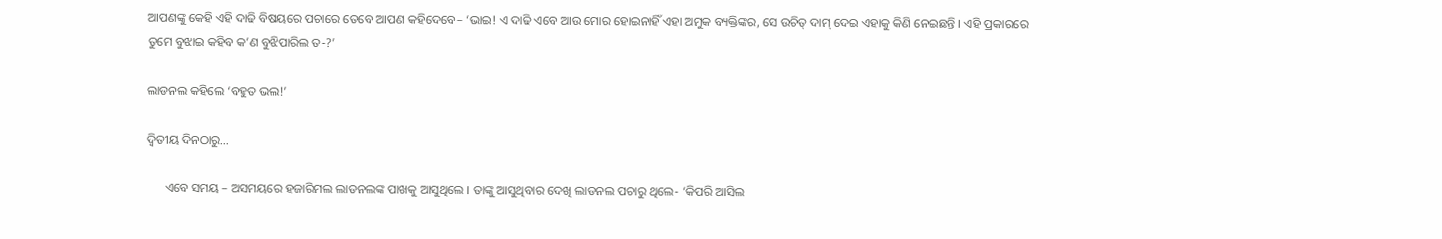ଆପଣଙ୍କୁ କେହି ଏହି ଦାଢି ବିଷୟରେ ପଚାରେ ତେବେ ଆପଣ କହିଦେବେ– ‘ଭାଇ! ଏ ଦାଢି ଏବେ ଆଉ ମୋର ହୋଇନାହିଁ ଏହା ଅମୁକ ବ୍ୟକ୍ତିଙ୍କର, ସେ ଉଚିତ୍ ଦାମ୍ ଦେଇ ଏହାକୁ କିଣି ନେଇଛନ୍ତି । ଏହି ପ୍ରକାରରେ ତୁମେ ବୁଝାଇ କହିବ କ’ଣ ବୁଝିପାରିଲ ତ-?’

ଲାଡନଲ କହିଲେ ‘ବହୁତ ଭଲ!’

ଦ୍ୱିତୀୟ ଦିନଠାରୁ…

      ଏବେ ସମୟ – ଅସମୟରେ ହଜାରିମଲ ଲାଡନଲଙ୍କ ପାଖକୁ ଆସୁଥିଲେ । ତାଙ୍କୁ ଆସୁଥିବାର ଦେଖି ଲାଡନଲ ପଚାରୁ ଥିଲେ- ‘କିପରି ଆସିଲ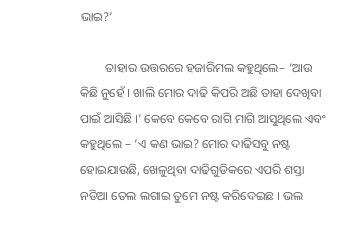ଭାଇ?’

        ତାହାର ଉତ୍ତରରେ ହଜାରିମଲ କହୁଥିଲେ– ‘ଆଉ କିଛି ନୁହେଁ । ଖାଲି ମୋର ଦାଢି କିପରି ଅଛି ତାହା ଦେଖିବା ପାଇଁ ଆସିଛି ।’ କେବେ କେବେ ରାଗି ମାଗି ଆସୁଥିଲେ ଏବଂ କହୁଥିଲେ – ‘ଏ କଣ ଭାଇ? ମୋର ଦାଢିସବୁ ନଷ୍ଟ ହୋଇଯାଉଛି, ଖେଳୁଥିବା ଦାଢିଗୁଡିକରେ ଏପରି ଶସ୍ତା ନଡିଆ ତେଲ ଲଗାଇ ତୁମେ ନଷ୍ଟ କରିଦେଇଛ । ଭଲ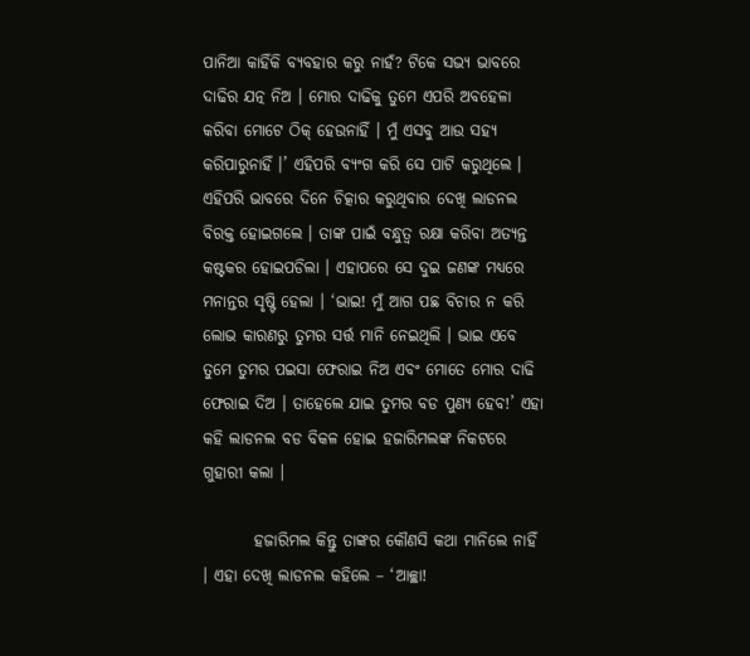ପାନିଆ କାହିଁକି ବ୍ୟବହାର କରୁ ନାହଁ? ଟିକେ ସଭ୍ୟ ଭାବରେ ଦାଢିର ଯତ୍ନ ନିଅ । ମୋର ଦାଢିକୁ ତୁମେ ଏପରି ଅବହେଳା କରିବା ମୋଟେ ଠିକ୍ ହେଉନାହିଁ । ମୁଁ ଏସବୁ ଆଉ ସହ୍ୟ କରିପାରୁନାହିଁ ।’ ଏହିପରି ବ୍ୟଂଗ କରି ସେ ପାଟି କରୁଥିଲେ । ଏହିପରି ଭାବରେ ଦିନେ ଚିତ୍କାର କରୁଥିବାର ଦେଖି ଲାଡନଲ ବିରକ୍ତ ହୋଇଗଲେ । ତାଙ୍କ ପାଇଁ ବନ୍ଧୁତ୍ୱ ରକ୍ଷା କରିବା ଅତ୍ୟନ୍ତ କଷ୍ଟକର ହୋଇପଡିଲା । ଏହାପରେ ସେ ଦୁଇ ଜଣଙ୍କ ମଧ୍ୟରେ ମନାନ୍ତର ସୃଷ୍ଟି ହେଲା । ‘ଭାଇ! ମୁଁ ଆଗ ପଛ ବିଚାର ନ କରି ଲୋଭ କାରଣରୁ ତୁମର ସର୍ତ୍ତ ମାନି ନେଇଥିଲି । ଭାଇ ଏବେ ତୁମେ ତୁମର ପଇସା ଫେରାଇ ନିଅ ଏବଂ ମୋତେ ମୋର ଦାଢି ଫେରାଇ ଦିଅ । ତାହେଲେ ଯାଇ ତୁମର ବଡ ପୁଣ୍ୟ ହେବ!’ ଏହା କହି ଲାଡନଲ ବଡ ବିକଳ ହୋଇ ହଜାରିମଲଙ୍କ ନିକଟରେ ଗୁହାରୀ କଲା ।

        ହଜାରିମଲ କିନ୍ତୁ ତାଙ୍କର କୌଣସି କଥା ମାନିଲେ ନାହିଁ । ଏହା ଦେଖି ଲାଡନଲ କହିଲେ – ‘ଆଚ୍ଛା!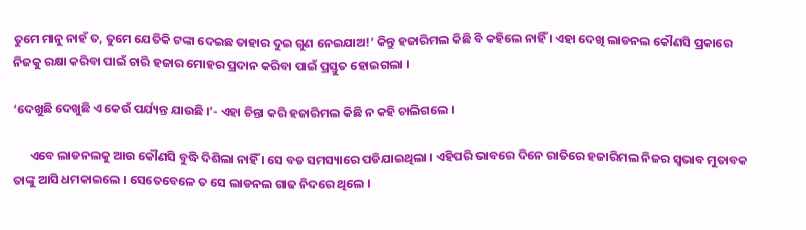ତୁମେ ମାନୁ ନାହଁ ତ, ତୁମେ ଯେତିକି ଟଙ୍କା ଦେଇଛ ତାହାର ଦୁଇ ଗୁଣ ନେଇଯାଅ!’ କିନ୍ତୁ ହଜାରିମଲ କିଛି ବି କହିଲେ ନାହିଁ । ଏହା ଦେଖି ଲାଡନଲ କୌଣସି ପ୍ରକାରେ ନିଜକୁ ରକ୍ଷା କରିବା ପାଇଁ ଚାରି ହଜାର ମୋହର ପ୍ରଦାନ କରିବା ପାଇଁ ପ୍ରସ୍ତୁତ ହୋଇଗଲା ।

‘ଦେଖୁଛି ଦେଖୁଛି ଏ କେଉଁ ପର୍ଯ୍ୟନ୍ତ ଯାଉଛି ।’- ଏହା ଚିନ୍ତା କରି ହଜାରିମଲ କିଛି ନ କହି ଚାଲିଗଲେ ।

      ଏବେ ଲାଡନଲକୁ ଆଉ କୌଣସି ବୁଦ୍ଧି ଦିଶିଲା ନାହିଁ । ସେ ବଡ ସମସ୍ୟାରେ ପଡିଯାଇଥିଲା । ଏହିପରି ଭାବରେ ଦିନେ ରାତିରେ ହଜାରିମଲ ନିଜର ସ୍ୱଭାବ ମୁତାବକ ତାଙ୍କୁ ଆସି ଧମକାଇଲେ । ସେତେବେଳେ ତ ସେ ଲାଡନଲ ଗାଢ ନିଦରେ ଥିଲେ ।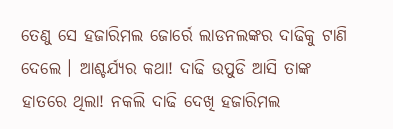ତେଣୁ ସେ ହଜାରିମଲ ଜୋର୍ରେ ଲାଡନଲଙ୍କର ଦାଢିକୁ ଟାଣି ଦେଲେ । ଆଶ୍ଚର୍ଯ୍ୟର କଥା! ଦାଢି ଉପୁଡି ଆସି ତାଙ୍କ ହାତରେ ଥିଲା! ନକଲି ଦାଢି ଦେଖି ହଜାରିମଲ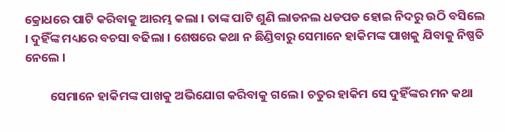କ୍ରୋଧରେ ପାଟି କରିବାକୁ ଆରମ୍ଭ କଲା । ତାଙ୍କ ପାଟି ଶୁଣି ଲାଡନଲ ଧଡପଡ ହୋଇ ନିଦରୁ ଉଠି ବସିଲେ । ଦୁହିଁଙ୍କ ମଧ୍ୟରେ ବଚସା ବଢିଲା । ଶେଷରେ କଥା ନ ଛିଣ୍ଡିବାରୁ ସେମାନେ ହାକିମଙ୍କ ପାଖକୁ ଯିବାକୁ ନିଷ୍ପତି ନେଲେ ।

         ସେମାନେ ହାକିମଙ୍କ ପାଖକୁ ଅଭିଯୋଗ କରିବାକୁ ଗଲେ । ଚତୁର ହାକିମ ସେ ଦୁହିଁଙ୍କର ମନ କଥା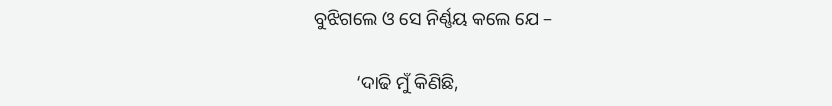ବୁଝିଗଲେ ଓ ସେ ନିର୍ଣ୍ଣୟ କଲେ ଯେ –

         ‘ଦାଢି ମୁଁ କିଣିଛି,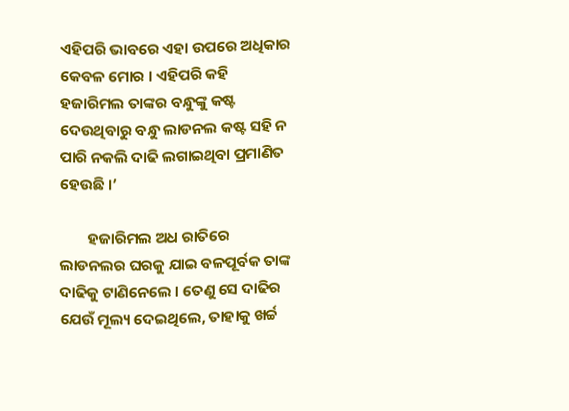ଏହିପରି ଭାବରେ ଏହା ଉପରେ ଅଧିକାର କେବଳ ମୋର । ଏହିପରି କହି ହଜାରିମଲ ତାଙ୍କର ବନ୍ଧୁଙ୍କୁ କଷ୍ଟ ଦେଉଥିବାରୁ ବନ୍ଧୁ ଲାଡନଲ କଷ୍ଟ ସହି ନ ପାରି ନକଲି ଦାଢି ଲଗାଇଥିବା ପ୍ରମାଣିତ ହେଉଛି ।’

        ହଜାରିମଲ ଅଧ ରାତିରେ ଲାଡନଲର ଘରକୁ ଯାଇ ବଳପୂର୍ବକ ତାଙ୍କ ଦାଢିକୁ ଟାଣିନେଲେ । ତେଣୁ ସେ ଦାଢିର ଯେଉଁ ମୂଲ୍ୟ ଦେଇଥିଲେ, ତାହାକୁ ଖର୍ଚ୍ଚ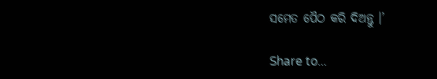ସମେତ ପୈଠ କରି ଦିଅନ୍ତୁ ।’

Share to...